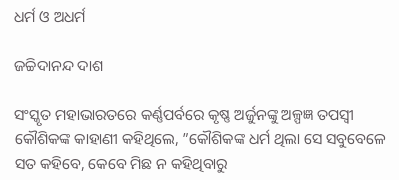ଧର୍ମ ଓ ଅଧର୍ମ

ଜଚ୍ଚିଦାନନ୍ଦ ଦାଶ

ସଂସ୍କୃତ ମହାଭାରତରେ କର୍ଣ୍ଣପର୍ବରେ କୃଷ୍ଣ ଅର୍ଜୁନଙ୍କୁ ଅଳ୍ପଜ୍ଞ ତପସ୍ବୀ କୌଶିକଙ୍କ କାହାଣୀ କହିଥିଲେ, ”କୌଶିକଙ୍କ ଧର୍ମ ଥିଲା ସେ ସବୁବେଳେ ସତ କହିବେ, କେବେ ମିଛ ନ କହିଥିବାରୁ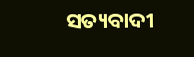ସତ୍ୟବାଦୀ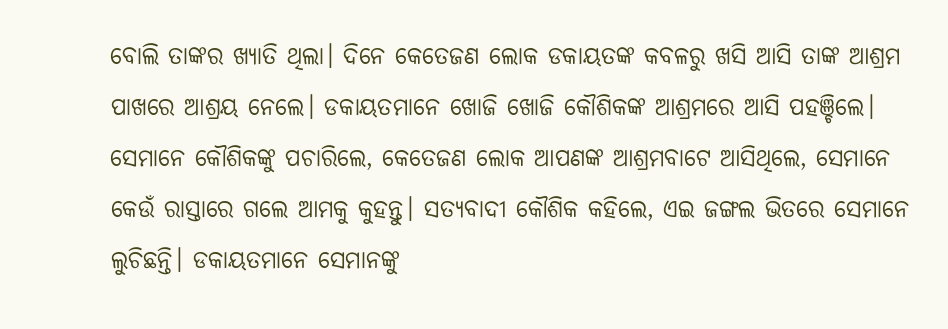ବୋଲି ତାଙ୍କର ଖ୍ୟାତି ଥିଲା। ଦିନେ କେତେଜଣ ଲୋକ ଡକାୟତଙ୍କ କବଳରୁ ଖସି ଆସି ତାଙ୍କ ଆଶ୍ରମ ପାଖରେ ଆଶ୍ରୟ ନେଲେ। ଡକାୟତମାନେ ଖୋଜି ଖୋଜି କୌଶିକଙ୍କ ଆଶ୍ରମରେ ଆସି ପହଞ୍ଚିଲେ। ସେମାନେ କୌଶିକଙ୍କୁ ପଚାରିଲେ, କେତେଜଣ ଲୋକ ଆପଣଙ୍କ ଆଶ୍ରମବାଟେ ଆସିଥିଲେ, ସେମାନେ କେଉଁ ରାସ୍ତାରେ ଗଲେ ଆମକୁ କୁହନ୍ତୁ। ସତ୍ୟବାଦୀ କୌଶିକ କହିଲେ, ଏଇ ଜଙ୍ଗଲ ଭିତରେ ସେମାନେ ଲୁଚିଛନ୍ତି। ଡକାୟତମାନେ ସେମାନଙ୍କୁ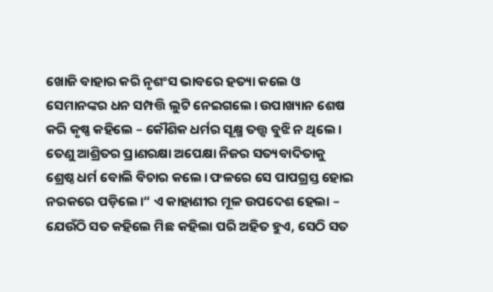ଖୋଜି ବାହାର କରି ନୃଶଂସ ଭାବରେ ହତ୍ୟା କଲେ ଓ ସେମାନଙ୍କର ଧନ ସମ୍ପତ୍ତି ଲୁଟି ନେଇଗଲେ। ଉପାଖ୍ୟାନ ଶେଷ କରି କୃଷ୍ଣ କହିଲେ – କୌଶିକ ଧର୍ମର ସୂକ୍ଷ୍ମ ତତ୍ତ୍ୱ ବୁଝି ନ ଥିଲେ। ତେଣୁ ଆଶ୍ରିତର ପ୍ରାଣରକ୍ଷା ଅପେକ୍ଷା ନିଜର ସତ୍ୟବାଦିତାକୁ ଶ୍ରେଷ୍ଠ ଧର୍ମ ବୋଲି ବିଚାର କଲେ। ଫଳରେ ସେ ପାପଗ୍ରସ୍ତ ହୋଇ ନରକରେ ପଡ଼ିଲେ।“ ଏ କାହାଣୀର ମୂଳ ଉପଦେଶ ହେଲା – ଯେଉଁଠି ସତ କହିଲେ ମିଛ କହିଲା ପରି ଅହିତ ହୁଏ, ସେଠି ସତ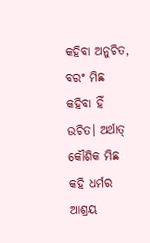କହିବା ଅନୁଚିତ, ବରଂ ମିଛ କହିବା ହିଁ ଉଚିତ। ଅର୍ଥାତ୍‌ କୌଶିକ ମିଛ କହି ଧର୍ମର ଆଶ୍ରୟ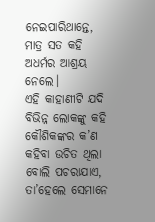ନେଇପାରିଥାନ୍ତେ, ମାତ୍ର ସତ କହି ଅଧର୍ମର ଆଶ୍ରୟ ନେଲେ।
ଏହି କାହାଣୀଟି ଯଦି ବିଭିନ୍ନ ଲୋକଙ୍କୁ କହି କୌଶିକଙ୍କର କ’ଣ କହିବା ଉଚିତ ଥିଲା ବୋଲି ପଚରାଯାଏ, ତା’ହେଲେ ସେମାନେ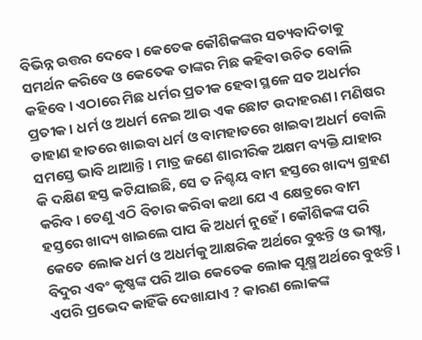ବିଭିନ୍ନ ଉତ୍ତର ଦେବେ। କେତେକ କୌଶିକଙ୍କର ସତ୍ୟବାଦିତାକୁ ସମର୍ଥନ କରିବେ ଓ କେତେକ ତାଙ୍କର ମିଛ କହିବା ଉଚିତ ବୋଲି କହିବେ। ଏଠାରେ ମିଛ ଧର୍ମର ପ୍ରତୀକ ହେବା ସ୍ଥଳେ ସତ ଅଧର୍ମର ପ୍ରତୀକ। ଧର୍ମ ଓ ଅଧର୍ମ ନେଇ ଆଉ ଏକ ଛୋଟ ଉଦାହରଣ। ମଣିଷର ଡାହାଣ ହାତରେ ଖାଇବା ଧର୍ମ ଓ ବାମହାତରେ ଖାଇବା ଅଧର୍ମ ବୋଲି ସମସ୍ତେ ଭାବି ଥାଆନ୍ତି। ମାତ୍ର ଜଣେ ଶାରୀରିକ ଅକ୍ଷମ ବ୍ୟକ୍ତି ଯାହାର କି ଦକ୍ଷିଣ ହସ୍ତ କଟିଯାଇଛି, ସେ ତ ନିଶ୍ଚୟ ବାମ ହସ୍ତରେ ଖାଦ୍ୟ ଗ୍ରହଣ କରିବ। ତେଣୁ ଏଠି ବିଚାର କରିବା କଥା ଯେ ଏ କ୍ଷେତ୍ରରେ ବାମ ହସ୍ତରେ ଖାଦ୍ୟ ଖାଇଲେ ପାପ କି ଅଧର୍ମ ନୁହେଁ। କୌଶିକଙ୍କ ପରି କେତେ ଲୋକ ଧର୍ମ ଓ ଅଧର୍ମକୁ ଆକ୍ଷରିକ ଅର୍ଥରେ ବୁଝନ୍ତି ଓ ଭୀଷ୍ମ, ବିଦୁର ଏବଂ କୃଷ୍ଣଙ୍କ ପରି ଆଉ କେତେକ ଲୋକ ସୂକ୍ଷ୍ମ ଅର୍ଥରେ ବୁଝନ୍ତି। ଏପରି ପ୍ରଭେଦ କାହିଁକି ଦେଖାଯାଏ ? କାରଣ ଲୋକଙ୍କ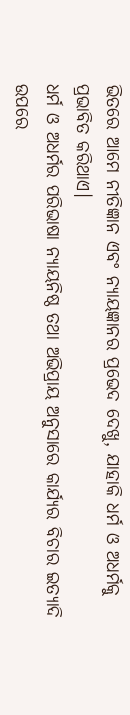ଭିତରେ ଆମେ ନୀତିଜ୍ଞାନ ଏବଂ ନ୍ୟାୟଜ୍ଞାନର ପ୍ରଭେଦ ଦେଖୁ, ଯାହାକି ଧର୍ମ ଓ ଅଧର୍ମକୁ ପ୍ରଭାବିତ କରିଥାଏ।
ଧର୍ମ ଓ ଅଧର୍ମର ପରିଭାଷା ନ୍ୟାୟନିଷ୍ଠ ତଥା ଅଭିପ୍ରାୟ ଅନୁସାରେ କାର୍ଯ୍ୟର ବିଚାର ଇତ୍ୟାଦି ଉପରେ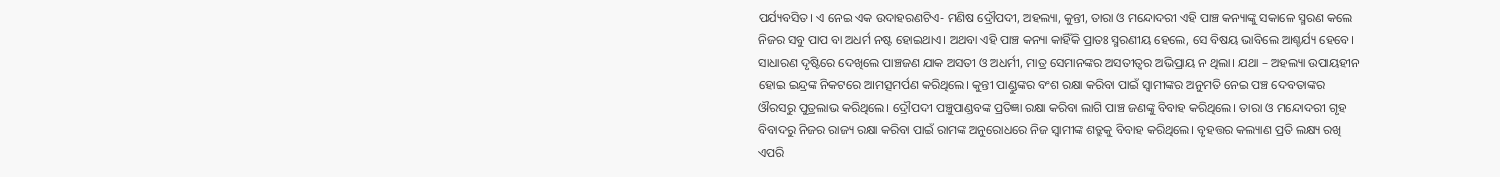ପର୍ଯ୍ୟବସିତ। ଏ ନେଇ ଏକ ଉଦାହରଣଟିଏ- ମଣିଷ ଦ୍ରୌପଦୀ, ଅହଲ୍ୟା, କୁନ୍ତୀ, ତାରା ଓ ମନ୍ଦୋଦରୀ ଏହି ପାଞ୍ଚ କନ୍ୟାଙ୍କୁ ସକାଳେ ସ୍ମରଣ କଲେ ନିଜର ସବୁ ପାପ ବା ଅଧର୍ମ ନଷ୍ଟ ହୋଇଥାଏ। ଅଥବା ଏହି ପାଞ୍ଚ କନ୍ୟା କାହିଁକି ପ୍ରାତଃ ସ୍ମରଣୀୟ ହେଲେ, ସେ ବିଷୟ ଭାବିଲେ ଆଶ୍ଚର୍ଯ୍ୟ ହେବେ। ସାଧାରଣ ଦୃଷ୍ଟିରେ ଦେଖିଲେ ପାଞ୍ଚଜଣ ଯାକ ଅସତୀ ଓ ଅଧର୍ମୀ, ମାତ୍ର ସେମାନଙ୍କର ଅସତୀତ୍ୱର ଅଭିପ୍ରାୟ ନ ଥିଲା। ଯଥା – ଅହଲ୍ୟା ଉପାୟହୀନ ହୋଇ ଇନ୍ଦ୍ରଙ୍କ ନିକଟରେ ଆମତ୍ସମର୍ପଣ କରିଥିଲେ। କୁନ୍ତୀ ପାଣ୍ଡୁଙ୍କର ବଂଶ ରକ୍ଷା କରିବା ପାଇଁ ସ୍ବାମୀଙ୍କର ଅନୁମତି ନେଇ ପଞ୍ଚ ଦେବତାଙ୍କର ଔରସରୁ ପୁତ୍ରଲାଭ କରିଥିଲେ। ଦ୍ରୌପଦୀ ପଞ୍ଚୁପାଣ୍ଡବଙ୍କ ପ୍ରତିଜ୍ଞା ରକ୍ଷା କରିବା ଲାଗି ପାଞ୍ଚ ଜଣଙ୍କୁ ବିବାହ କରିଥିଲେ। ତାରା ଓ ମନ୍ଦୋଦରୀ ଗୃହ ବିବାଦରୁ ନିଜର ରାଜ୍ୟ ରକ୍ଷା କରିବା ପାଇଁ ରାମଙ୍କ ଅନୁରୋଧରେ ନିଜ ସ୍ବାମୀଙ୍କ ଶତ୍ରୁକୁ ବିବାହ କରିଥିଲେ। ବୃହତ୍ତର କଲ୍ୟାଣ ପ୍ରତି ଲକ୍ଷ୍ୟ ରଖି ଏପରି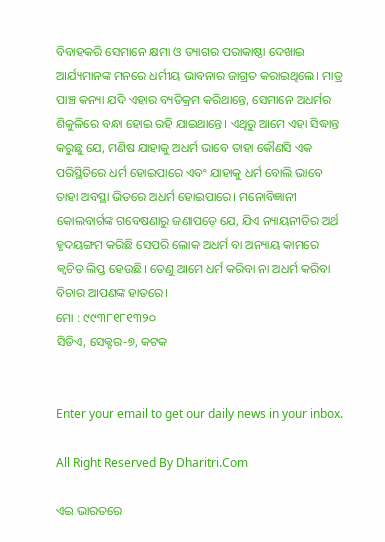ବିବାହକରି ସେମାନେ କ୍ଷମା ଓ ତ୍ୟାଗର ପରାକାଷ୍ଠା ଦେଖାଇ ଆର୍ଯ୍ୟମାନଙ୍କ ମନରେ ଧର୍ମୀୟ ଭାବନାର ଜାଗ୍ରତ କରାଇଥିଲେ। ମାତ୍ର ପାଞ୍ଚ କନ୍ୟା ଯଦି ଏହାର ବ୍ୟତିକ୍ରମ କରିଥାନ୍ତେ, ସେମାନେ ଅଧର୍ମର ଶିକୁଳିରେ ବନ୍ଧା ହୋଇ ରହି ଯାଇଥାନ୍ତେ। ଏଥିରୁ ଆମେ ଏହା ସିଦ୍ଧାନ୍ତ କରୁଛୁ ଯେ, ମଣିଷ ଯାହାକୁ ଅଧର୍ମ ଭାବେ ତାହା କୌଣସି ଏକ ପରିସ୍ଥିତିରେ ଧର୍ମ ହୋଇପାରେ ଏବଂ ଯାହାକୁ ଧର୍ମ ବୋଲି ଭାବେ ତାହା ଅବସ୍ଥା ଭିତରେ ଅଧର୍ମ ହୋଇପାରେ। ମନୋବିଜ୍ଞାନୀ କୋଲବାର୍ଗଙ୍କ ଗବେଷଣାରୁ ଜଣାପଡ଼େ ଯେ, ଯିଏ ନ୍ୟାୟନୀତିର ଅର୍ଥ ହୃଦୟଙ୍ଗମ କରିଛି ସେପରି ଲୋକ ଅଧର୍ମ ବା ଅନ୍ୟାୟ କାମରେ କ୍ୱଚିତ ଲିପ୍ତ ହେଉଛି। ତେଣୁ ଆମେ ଧର୍ମ କରିବା ନା ଅଧର୍ମ କରିବା ବିଚାର ଆପଣଙ୍କ ହାତରେ।
ମୋ : ୯୯୩୮୧୮୧୩୨୦
ସିଡିଏ, ସେକ୍ଟର-୭, କଟକ


Enter your email to get our daily news in your inbox.

All Right Reserved By Dharitri.Com

ଏଇ ଭାରତରେ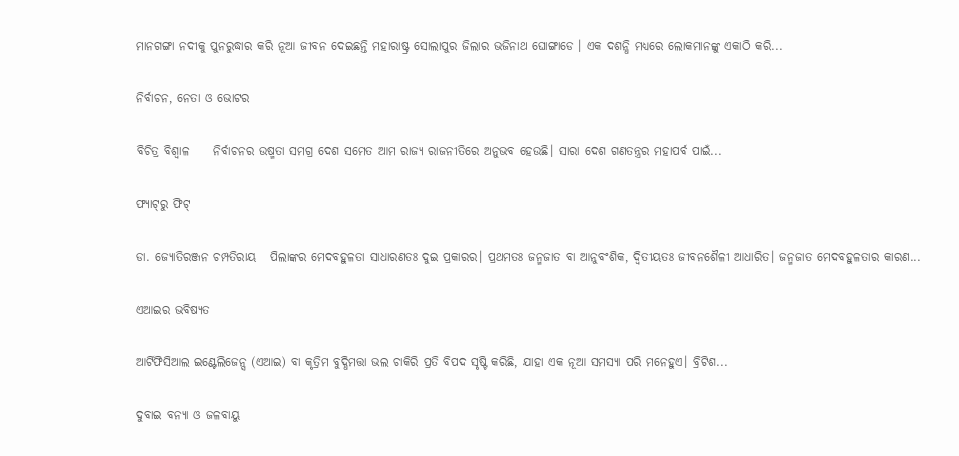ମାନଗଙ୍ଗା ନଦୀକୁ ପୁନରୁଦ୍ଧାର କରି ନୂଆ ଜୀବନ ଦେଇଛନ୍ତି ମହାରାଷ୍ଟ୍ର ସୋଲାପୁର ଜିଲାର ଭଜିନାଥ ଘୋଙ୍ଗାଡେ । ଏକ ଦଶନ୍ଧି ମଧ୍ୟରେ ଲୋକମାନଙ୍କୁ ଏକାଠି କରି...

ନିର୍ବାଚନ, ନେତା ଓ ଭୋଟର

ବିଚିତ୍ର ବିଶ୍ୱାଳ     ନିର୍ବାଚନର ଉଷ୍ମତା ସମଗ୍ର ଦେଶ ସମେତ ଆମ ରାଜ୍ୟ ରାଜନୀତିରେ ଅନୁଭବ ହେଉଛି। ସାରା ଦେଶ ଗଣତନ୍ତ୍ରର ମହାପର୍ବ ପାଇଁ...

ଫ୍ୟାଟ୍‌ରୁ ଫିଟ୍‌

ଡା. ଜ୍ୟୋତିରଞ୍ଜନ ଚମ୍ପତିରାୟ   ପିଲାଙ୍କର ମେଦବହୁଳତା ସାଧାରଣତଃ ଦୁଇ ପ୍ରକାରର। ପ୍ରଥମତଃ ଜନ୍ମଜାତ ବା ଆନୁବଂଶିକ, ଦ୍ୱିତୀୟତଃ ଜୀବନଶୈଳୀ ଆଧାରିତ। ଜନ୍ମଜାତ ମେଦବହୁଳତାର କାରଣ...

ଏଆଇର ଭବିଷ୍ୟତ

ଆର୍ଟିଫିସିଆଲ ଇଣ୍ଟେଲିଜେନ୍ସ (ଏଆଇ) ବା କୃତ୍ରିମ ବୁଦ୍ଧିମତ୍ତା ଭଲ ଚାକିରି ପ୍ରତି ବିପଦ ସୃଷ୍ଟି କରିଛି, ଯାହା ଏକ ନୂଆ ସମସ୍ୟା ପରି ମନେହୁଏ। ବ୍ରିଟିଶ...

ଦୁବାଇ ବନ୍ୟା ଓ ଜଳବାୟୁ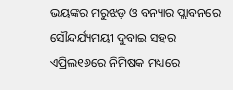ଭୟଙ୍କର ମରୁଝଡ଼ ଓ ବନ୍ୟାର ପ୍ଲାବନରେ ସୌନ୍ଦର୍ଯ୍ୟମୟୀ ଦୁବାଇ ସହର ଏପ୍ରିଲ୧୬ରେ ନିମିଷକ ମଧ୍ୟରେ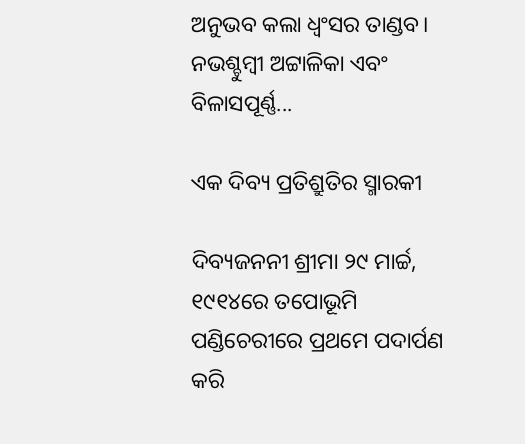ଅନୁଭବ କଲା ଧ୍ବଂସର ତାଣ୍ଡବ। ନଭଶ୍ଚୁମ୍ବୀ ଅଟ୍ଟାଳିକା ଏବଂ ବିଳାସପୂର୍ଣ୍ଣ...

ଏକ ଦିବ୍ୟ ପ୍ରତିଶ୍ରୁତିର ସ୍ମାରକୀ

ଦିବ୍ୟଜନନୀ ଶ୍ରୀମା ୨୯ ମାର୍ଚ୍ଚ, ୧୯୧୪ରେ ତପୋଭୂମି ପଣ୍ଡିଚେରୀରେ ପ୍ରଥମେ ପଦାର୍ପଣ କରି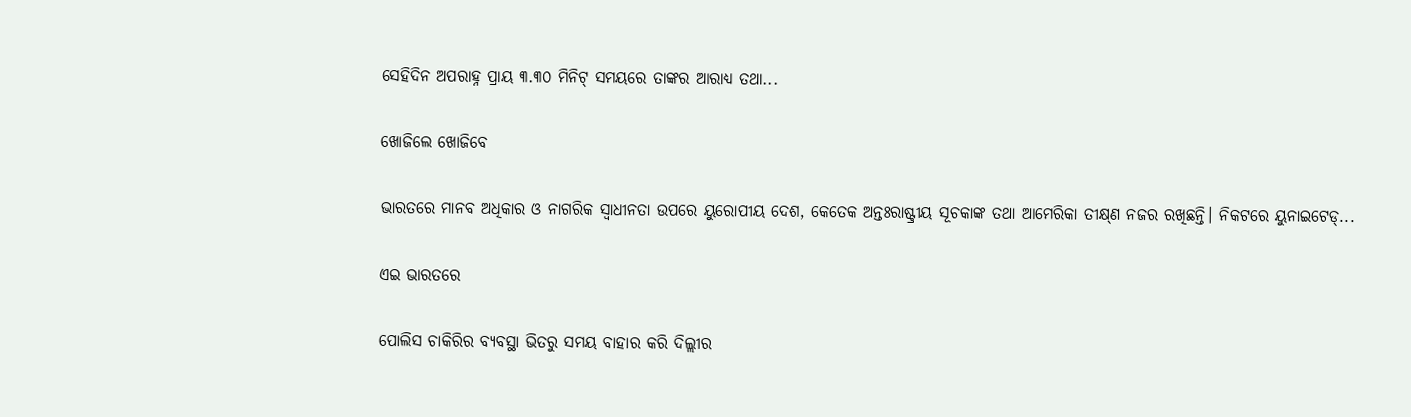ସେହିଦିନ ଅପରାହ୍ନ ପ୍ରାୟ ୩.୩୦ ମିନିଟ୍‌ ସମୟରେ ତାଙ୍କର ଆରାଧ୍ୟ ତଥା...

ଖୋଜିଲେ ଖୋଜିବେ

ଭାରତରେ ମାନବ ଅଧିକାର ଓ ନାଗରିକ ସ୍ବାଧୀନତା ଉପରେ ୟୁରୋପୀୟ ଦେଶ, କେତେକ ଅନ୍ତଃରାଷ୍ଟ୍ରୀୟ ସୂଚକାଙ୍କ ତଥା ଆମେରିକା ତୀକ୍ଷ୍‌ଣ ନଜର ରଖିଛନ୍ତି। ନିକଟରେ ୟୁନାଇଟେଡ୍‌...

ଏଇ ଭାରତରେ

ପୋଲିସ ଚାକିରିର ବ୍ୟବସ୍ଥା ଭିତରୁ ସମୟ ବାହାର କରି ଦିଲ୍ଲୀର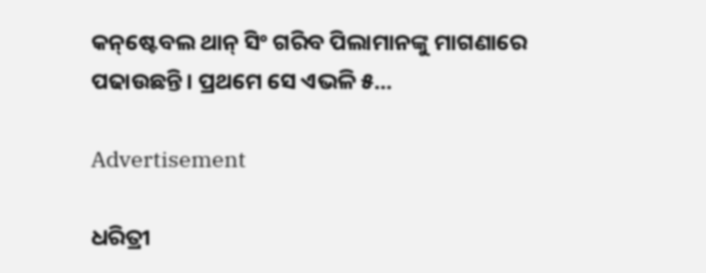କନ୍‌ଷ୍ଟେବଲ ଥାନ୍‌ ସିଂ ଗରିବ ପିଲାମାନଙ୍କୁ ମାଗଣାରେ ପଢାଉଛନ୍ତି। ପ୍ରଥମେ ସେ ଏଭଳି ୫...

Advertisement

ଧରିତ୍ରୀ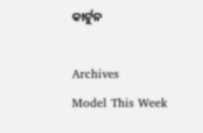କାର୍ଟୁନ

Archives
Model This Week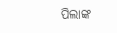ପିଲାଙ୍କ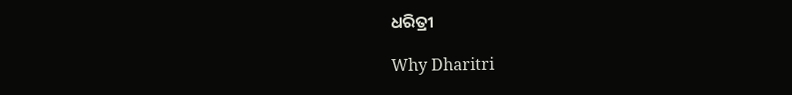ଧରିତ୍ରୀ

Why Dharitri